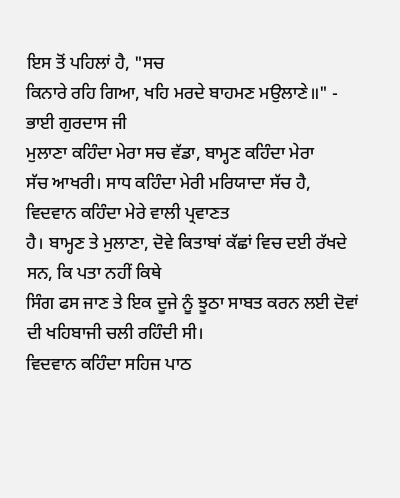ਇਸ ਤੋਂ ਪਹਿਲਾਂ ਹੈ, "ਸਚ
ਕਿਨਾਰੇ ਰਹਿ ਗਿਆ, ਖਹਿ ਮਰਦੇ ਬਾਹਮਣ ਮਉਲਾਣੇ॥" -
ਭਾਈ ਗੁਰਦਾਸ ਜੀ
ਮੁਲਾਣਾ ਕਹਿੰਦਾ ਮੇਰਾ ਸਚ ਵੱਡਾ, ਬਾਮ੍ਹਣ ਕਹਿੰਦਾ ਮੇਰਾ
ਸੱਚ ਆਖਰੀ। ਸਾਧ ਕਹਿੰਦਾ ਮੇਰੀ ਮਰਿਯਾਦਾ ਸੱਚ ਹੈ, ਵਿਦਵਾਨ ਕਹਿੰਦਾ ਮੇਰੇ ਵਾਲੀ ਪ੍ਰਵਾਣਤ
ਹੈ। ਬਾਮ੍ਹਣ ਤੇ ਮੁਲਾਣਾ, ਦੋਵੇ ਕਿਤਾਬਾਂ ਕੱਛਾਂ ਵਿਚ ਦਈ ਰੱਖਦੇ ਸਨ, ਕਿ ਪਤਾ ਨਹੀਂ ਕਿਥੇ
ਸਿੰਗ ਫਸ ਜਾਣ ਤੇ ਇਕ ਦੂਜੇ ਨੂੰ ਝੂਠਾ ਸਾਬਤ ਕਰਨ ਲਈ ਦੋਵਾਂ ਦੀ ਖਹਿਬਾਜੀ ਚਲੀ ਰਹਿੰਦੀ ਸੀ।
ਵਿਦਵਾਨ ਕਹਿੰਦਾ ਸਹਿਜ ਪਾਠ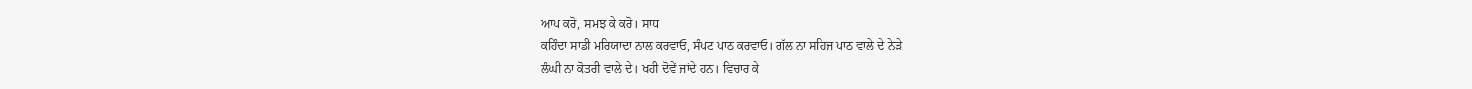ਆਪ ਕਰੋ, ਸਮਝ ਕੇ ਕਰੋ। ਸਾਧ
ਕਹਿੰਦਾ ਸਾਡੀ ਮਰਿਯਾਦਾ ਨਾਲ ਕਰਵਾਓ, ਸੰਪਟ ਪਾਠ ਕਰਵਾਓ। ਗੱਲ ਨਾ ਸਹਿਜ ਪਾਠ ਵਾਲੇ ਦੇ ਨੇੜੇ
ਲੰਘੀ ਨਾ ਕੋਤਰੀ ਵਾਲੇ ਦੇ। ਖਹੀ ਦੋਵੇਂ ਜਾਂਦੇ ਹਨ। ਵਿਚਾਰ ਕੇ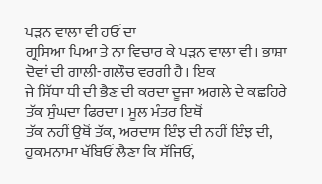ਪੜਨ ਵਾਲਾ ਵੀ ਹਓਂ ਦਾ
ਗ੍ਰਸਿਆ ਪਿਆ ਤੇ ਨਾ ਵਿਚਾਰ ਕੇ ਪੜਨ ਵਾਲਾ ਵੀ। ਭਾਸ਼ਾ ਦੋਵਾਂ ਦੀ ਗਾਲੀ-ਗਲੌਚ ਵਰਗੀ ਹੈ। ਇਕ
ਜੇ ਸਿੱਧਾ ਧੀ ਦੀ ਭੈਣ ਦੀ ਕਰਦਾ ਦੂਜਾ ਅਗਲੇ ਦੇ ਕਛਹਿਰੇ ਤੱਕ ਸੁੰਘਦਾ ਫਿਰਦਾ। ਮੂਲ ਮੰਤਰ ਇਥੋਂ
ਤੱਕ ਨਹੀਂ ਉਥੋਂ ਤੱਕ, ਅਰਦਾਸ ਇੰਝ ਦੀ ਨਹੀਂ ਇੰਝ ਦੀ, ਹੁਕਮਨਾਮਾ ਖੱਬਿਓਂ ਲੈਣਾ ਕਿ ਸੱਜਿਓਂ,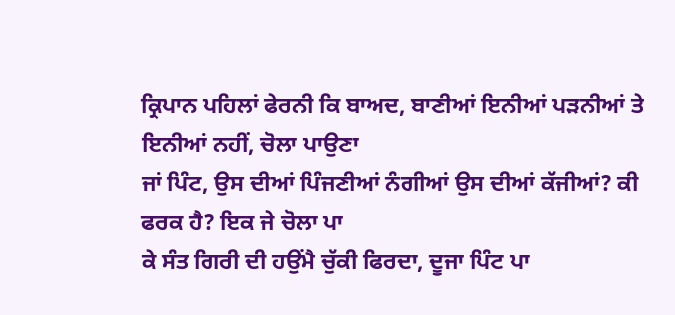ਕ੍ਰਿਪਾਨ ਪਹਿਲਾਂ ਫੇਰਨੀ ਕਿ ਬਾਅਦ, ਬਾਣੀਆਂ ਇਨੀਆਂ ਪੜਨੀਆਂ ਤੇ ਇਨੀਆਂ ਨਹੀਂ, ਚੋਲਾ ਪਾਉਣਾ
ਜਾਂ ਪਿੰਟ, ਉਸ ਦੀਆਂ ਪਿੰਜਣੀਆਂ ਨੰਗੀਆਂ ਉਸ ਦੀਆਂ ਕੱਜੀਆਂ? ਕੀ ਫਰਕ ਹੈ? ਇਕ ਜੇ ਚੋਲਾ ਪਾ
ਕੇ ਸੰਤ ਗਿਰੀ ਦੀ ਹਉਂਮੈ ਚੁੱਕੀ ਫਿਰਦਾ, ਦੂਜਾ ਪਿੰਟ ਪਾ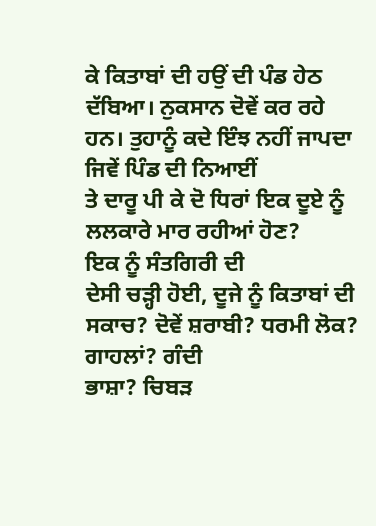ਕੇ ਕਿਤਾਬਾਂ ਦੀ ਹਉਂ ਦੀ ਪੰਡ ਹੇਠ
ਦੱਬਿਆ। ਨੁਕਸਾਨ ਦੋਵੇਂ ਕਰ ਰਹੇ ਹਨ। ਤੁਹਾਨੂੰ ਕਦੇ ਇੰਝ ਨਹੀਂ ਜਾਪਦਾ ਜਿਵੇਂ ਪਿੰਡ ਦੀ ਨਿਆਈਂ
ਤੇ ਦਾਰੂ ਪੀ ਕੇ ਦੋ ਧਿਰਾਂ ਇਕ ਦੂਏ ਨੂੰ ਲਲਕਾਰੇ ਮਾਰ ਰਹੀਆਂ ਹੋਣ?
ਇਕ ਨੂੰ ਸੰਤਗਿਰੀ ਦੀ
ਦੇਸੀ ਚੜ੍ਹੀ ਹੋਈ, ਦੂਜੇ ਨੂੰ ਕਿਤਾਬਾਂ ਦੀ ਸਕਾਚ? ਦੋਵੇਂ ਸ਼ਰਾਬੀ? ਧਰਮੀ ਲੋਕ? ਗਾਹਲਾਂ? ਗੰਦੀ
ਭਾਸ਼ਾ? ਚਿਬੜ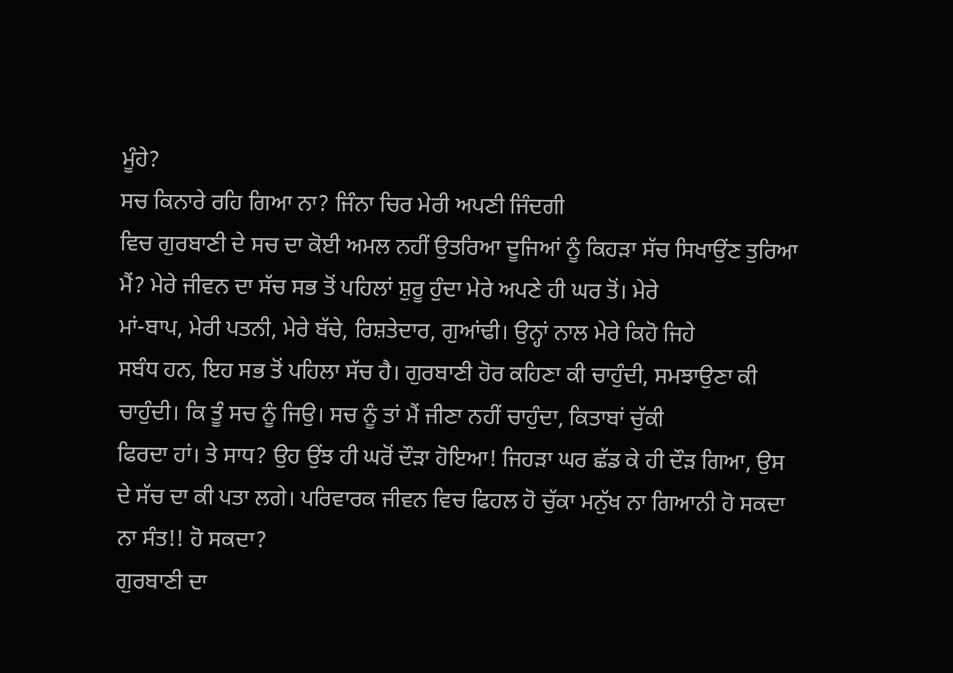ਮੂੰਹੇ?
ਸਚ ਕਿਨਾਰੇ ਰਹਿ ਗਿਆ ਨਾ? ਜਿੰਨਾ ਚਿਰ ਮੇਰੀ ਅਪਣੀ ਜਿੰਦਗੀ
ਵਿਚ ਗੁਰਬਾਣੀ ਦੇ ਸਚ ਦਾ ਕੋਈ ਅਮਲ ਨਹੀਂ ਉਤਰਿਆ ਦੂਜਿਆਂ ਨੂੰ ਕਿਹੜਾ ਸੱਚ ਸਿਖਾਉਂਣ ਤੁਰਿਆ
ਮੈਂ? ਮੇਰੇ ਜੀਵਨ ਦਾ ਸੱਚ ਸਭ ਤੋਂ ਪਹਿਲਾਂ ਸ਼ੁਰੂ ਹੁੰਦਾ ਮੇਰੇ ਅਪਣੇ ਹੀ ਘਰ ਤੋਂ। ਮੇਰੇ
ਮਾਂ-ਬਾਪ, ਮੇਰੀ ਪਤਨੀ, ਮੇਰੇ ਬੱਚੇ, ਰਿਸ਼ਤੇਦਾਰ, ਗੁਆਂਢੀ। ਉਨ੍ਹਾਂ ਨਾਲ ਮੇਰੇ ਕਿਹੋ ਜਿਹੇ
ਸਬੰਧ ਹਨ, ਇਹ ਸਭ ਤੋਂ ਪਹਿਲਾ ਸੱਚ ਹੈ। ਗੁਰਬਾਣੀ ਹੋਰ ਕਹਿਣਾ ਕੀ ਚਾਹੁੰਦੀ, ਸਮਝਾਉਣਾ ਕੀ
ਚਾਹੁੰਦੀ। ਕਿ ਤੂੰ ਸਚ ਨੂੰ ਜਿਉ। ਸਚ ਨੂੰ ਤਾਂ ਮੈਂ ਜੀਣਾ ਨਹੀਂ ਚਾਹੁੰਦਾ, ਕਿਤਾਬਾਂ ਚੁੱਕੀ
ਫਿਰਦਾ ਹਾਂ। ਤੇ ਸਾਧ? ਉਹ ਉਂਝ ਹੀ ਘਰੋਂ ਦੌੜਾ ਹੋਇਆ! ਜਿਹੜਾ ਘਰ ਛੱਡ ਕੇ ਹੀ ਦੌੜ ਗਿਆ, ਉਸ
ਦੇ ਸੱਚ ਦਾ ਕੀ ਪਤਾ ਲਗੇ। ਪਰਿਵਾਰਕ ਜੀਵਨ ਵਿਚ ਫਿਹਲ ਹੋ ਚੁੱਕਾ ਮਨੁੱਖ ਨਾ ਗਿਆਨੀ ਹੋ ਸਕਦਾ
ਨਾ ਸੰਤ!! ਹੋ ਸਕਦਾ?
ਗੁਰਬਾਣੀ ਦਾ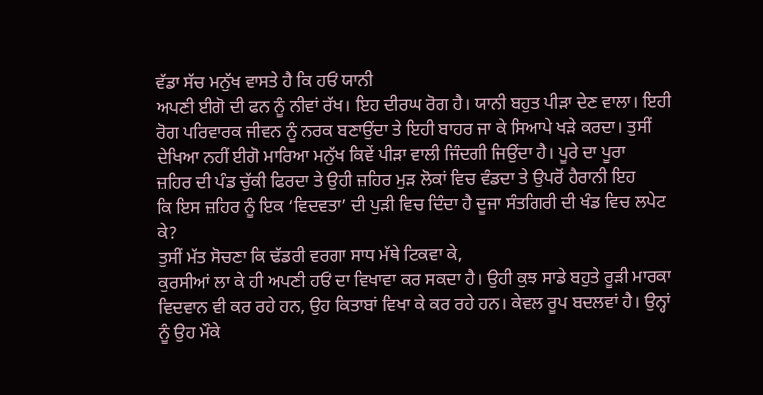ਵੱਡਾ ਸੱਚ ਮਨੁੱਖ ਵਾਸਤੇ ਹੈ ਕਿ ਹਓਂ ਯਾਨੀ
ਅਪਣੀ ਈਗੋ ਦੀ ਫਨ ਨੂੰ ਨੀਵਾਂ ਰੱਖ। ਇਹ ਦੀਰਘ ਰੋਗ ਹੈ। ਯਾਨੀ ਬਹੁਤ ਪੀੜਾ ਦੇਣ ਵਾਲਾ। ਇਹੀ
ਰੋਗ ਪਰਿਵਾਰਕ ਜੀਵਨ ਨੂੰ ਨਰਕ ਬਣਾਉਂਦਾ ਤੇ ਇਹੀ ਬਾਹਰ ਜਾ ਕੇ ਸਿਆਪੇ ਖੜੇ ਕਰਦਾ। ਤੁਸੀਂ
ਦੇਖਿਆ ਨਹੀਂ ਈਗੋ ਮਾਰਿਆ ਮਨੁੱਖ ਕਿਵੇਂ ਪੀੜਾ ਵਾਲੀ ਜਿੰਦਗੀ ਜਿਉਂਦਾ ਹੈ। ਪੂਰੇ ਦਾ ਪੂਰਾ
ਜ਼ਹਿਰ ਦੀ ਪੰਡ ਚੁੱਕੀ ਫਿਰਦਾ ਤੇ ਉਹੀ ਜ਼ਹਿਰ ਮੁੜ ਲੋਕਾਂ ਵਿਚ ਵੰਡਦਾ ਤੇ ਉਪਰੋਂ ਹੈਰਾਨੀ ਇਹ
ਕਿ ਇਸ ਜ਼ਹਿਰ ਨੂੰ ਇਕ ‘ਵਿਦਵਤਾ’ ਦੀ ਪੁੜੀ ਵਿਚ ਦਿੰਦਾ ਹੈ ਦੂਜਾ ਸੰਤਗਿਰੀ ਦੀ ਖੰਡ ਵਿਚ ਲਪੇਟ
ਕੇ?
ਤੁਸੀਂ ਮੱਤ ਸੋਚਣਾ ਕਿ ਢੱਡਰੀ ਵਰਗਾ ਸਾਧ ਮੱਥੇ ਟਿਕਵਾ ਕੇ,
ਕੁਰਸੀਆਂ ਲਾ ਕੇ ਹੀ ਅਪਣੀ ਹਓਂ ਦਾ ਵਿਖਾਵਾ ਕਰ ਸਕਦਾ ਹੈ। ਉਹੀ ਕੁਝ ਸਾਡੇ ਬਹੁਤੇ ਰੂੜੀ ਮਾਰਕਾ
ਵਿਦਵਾਨ ਵੀ ਕਰ ਰਹੇ ਹਨ, ਉਹ ਕਿਤਾਬਾਂ ਵਿਖਾ ਕੇ ਕਰ ਰਹੇ ਹਨ। ਕੇਵਲ ਰੂਪ ਬਦਲਵਾਂ ਹੈ। ਉਨ੍ਹਾਂ
ਨੂੰ ਉਹ ਮੌਕੇ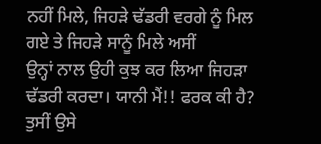ਨਹੀਂ ਮਿਲੇ, ਜਿਹੜੇ ਢੱਡਰੀ ਵਰਗੇ ਨੂੰ ਮਿਲ ਗਏ ਤੇ ਜਿਹੜੇ ਸਾਨੂੰ ਮਿਲੇ ਅਸੀਂ
ਉਨ੍ਹਾਂ ਨਾਲ ਉਹੀ ਕੁਝ ਕਰ ਲਿਆ ਜਿਹੜਾ ਢੱਡਰੀ ਕਰਦਾ। ਯਾਨੀ ਮੈਂ!! ਫਰਕ ਕੀ ਹੈ? ਤੁਸੀਂ ਉਸੇ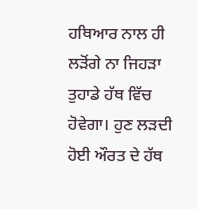ਹਥਿਆਰ ਨਾਲ ਹੀ ਲੜੋਂਗੇ ਨਾ ਜਿਹੜਾ ਤੁਹਾਡੇ ਹੱਥ ਵਿੱਚ ਹੋਵੇਗਾ। ਹੁਣ ਲੜਦੀ ਹੋਈ ਔਰਤ ਦੇ ਹੱਥ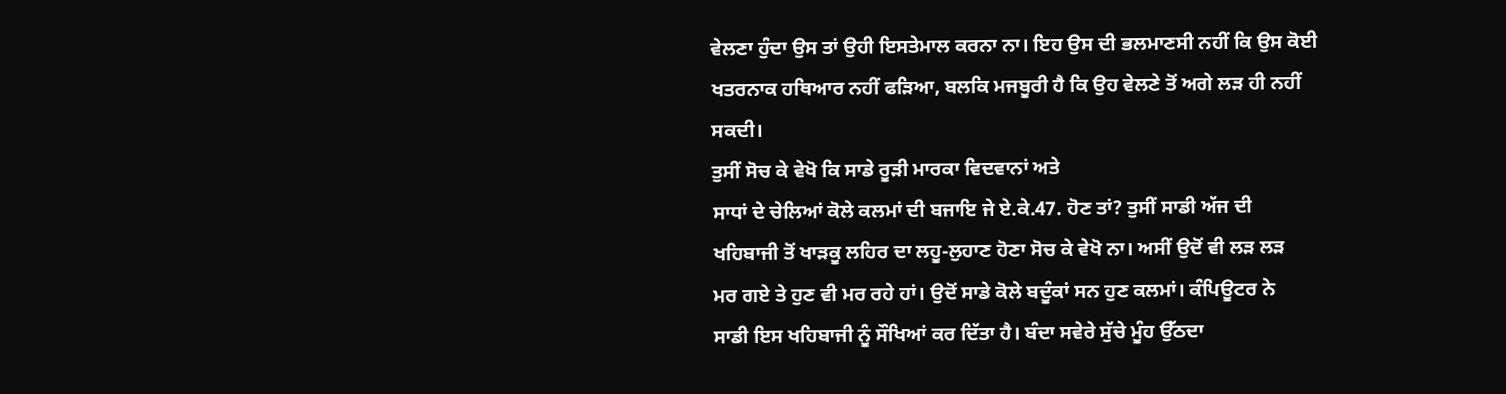ਵੇਲਣਾ ਹੁੰਦਾ ਉਸ ਤਾਂ ਉਹੀ ਇਸਤੇਮਾਲ ਕਰਨਾ ਨਾ। ਇਹ ਉਸ ਦੀ ਭਲਮਾਣਸੀ ਨਹੀਂ ਕਿ ਉਸ ਕੋਈ
ਖਤਰਨਾਕ ਹਥਿਆਰ ਨਹੀਂ ਫੜਿਆ, ਬਲਕਿ ਮਜਬੂਰੀ ਹੈ ਕਿ ਉਹ ਵੇਲਣੇ ਤੋਂ ਅਗੇ ਲੜ ਹੀ ਨਹੀਂ ਸਕਦੀ।
ਤੁਸੀਂ ਸੋਚ ਕੇ ਵੇਖੋ ਕਿ ਸਾਡੇ ਰੂੜੀ ਮਾਰਕਾ ਵਿਦਵਾਨਾਂ ਅਤੇ
ਸਾਧਾਂ ਦੇ ਚੇਲਿਆਂ ਕੋਲੇ ਕਲਮਾਂ ਦੀ ਬਜਾਇ ਜੇ ਏ.ਕੇ.47. ਹੋਣ ਤਾਂ? ਤੁਸੀਂ ਸਾਡੀ ਅੱਜ ਦੀ
ਖਹਿਬਾਜੀ ਤੋਂ ਖਾੜਕੂ ਲਹਿਰ ਦਾ ਲਹੂ-ਲੁਹਾਣ ਹੋਣਾ ਸੋਚ ਕੇ ਵੇਖੋ ਨਾ। ਅਸੀਂ ਉਦੋਂ ਵੀ ਲੜ ਲੜ
ਮਰ ਗਏ ਤੇ ਹੁਣ ਵੀ ਮਰ ਰਹੇ ਹਾਂ। ਉਦੋਂ ਸਾਡੇ ਕੋਲੇ ਬਦੂੰਕਾਂ ਸਨ ਹੁਣ ਕਲਮਾਂ। ਕੰਪਿਊਟਰ ਨੇ
ਸਾਡੀ ਇਸ ਖਹਿਬਾਜੀ ਨੂੰ ਸੌਖਿਆਂ ਕਰ ਦਿੱਤਾ ਹੈ। ਬੰਦਾ ਸਵੇਰੇ ਸੁੱਚੇ ਮੂੰਹ ਉੱਠਦਾ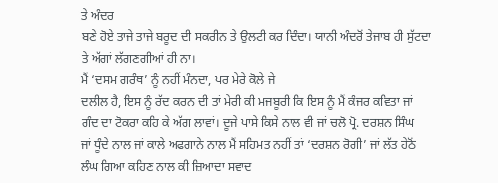ਤੇ ਅੰਦਰ
ਬਣੇ ਹੋਏ ਤਾਜੇ ਤਾਜੇ ਬਰੂਦ ਦੀ ਸਕਰੀਨ ਤੇ ਉਲਟੀ ਕਰ ਦਿੰਦਾ। ਯਾਨੀ ਅੰਦਰੋਂ ਤੇਜਾਬ ਹੀ ਸੁੱਟਦਾ
ਤੇ ਅੱਗਾਂ ਲੱਗਣਗੀਆਂ ਹੀ ਨਾ।
ਮੈਂ ‘ਦਸਮ ਗਰੰਥ’ ਨੂੰ ਨਹੀਂ ਮੰਨਦਾ, ਪਰ ਮੇਰੇ ਕੋਲੇ ਜੇ
ਦਲੀਲ ਹੈ, ਇਸ ਨੂੰ ਰੱਦ ਕਰਨ ਦੀ ਤਾਂ ਮੇਰੀ ਕੀ ਮਜਬੂਰੀ ਕਿ ਇਸ ਨੂੰ ਮੈਂ ਕੰਜਰ ਕਵਿਤਾ ਜਾਂ
ਗੰਦ ਦਾ ਟੋਕਰਾ ਕਹਿ ਕੇ ਅੱਗ ਲਾਵਾਂ। ਦੂਜੇ ਪਾਸੇ ਕਿਸੇ ਨਾਲ ਵੀ ਜਾਂ ਚਲੋ ਪ੍ਰੋ. ਦਰਸ਼ਨ ਸਿੰਘ
ਜਾਂ ਧੂੰਦੇ ਨਾਲ ਜਾਂ ਕਾਲੇ ਅਫਗਾਨੇ ਨਾਲ ਮੈਂ ਸਹਿਮਤ ਨਹੀਂ ਤਾਂ ‘ਦਰਸ਼ਨ ਰੋਗੀ’ ਜਾਂ ਲੱਤ ਹੇਠੋਂ
ਲੰਘ ਗਿਆ ਕਹਿਣ ਨਾਲ ਕੀ ਜ਼ਿਆਦਾ ਸਵਾਦ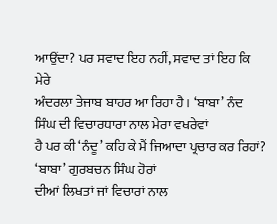ਆਉਂਦਾ? ਪਰ ਸਵਾਦ ਇਹ ਨਹੀਂ, ਸਵਾਦ ਤਾਂ ਇਹ ਕਿ ਮੇਰੇ
ਅੰਦਰਲਾ ਤੇਜਾਬ ਬਾਹਰ ਆ ਰਿਹਾ ਹੈ। ‘ਬਾਬਾ’ ਨੰਦ ਸਿੰਘ ਦੀ ਵਿਚਾਰਧਾਰਾ ਨਾਲ ਮੇਰਾ ਵਖਰੇਵਾਂ
ਹੈ ਪਰ ਕੀ ‘ਨੰਦੂ’ ਕਹਿ ਕੇ ਮੈਂ ਜਿਆਦਾ ਪ੍ਰਚਾਰ ਕਰ ਰਿਹਾਂ? ‘ਬਾਬਾ’ ਗੁਰਬਚਨ ਸਿੰਘ ਹੋਰਾਂ
ਦੀਆਂ ਲਿਖਤਾਂ ਜਾਂ ਵਿਚਾਰਾਂ ਨਾਲ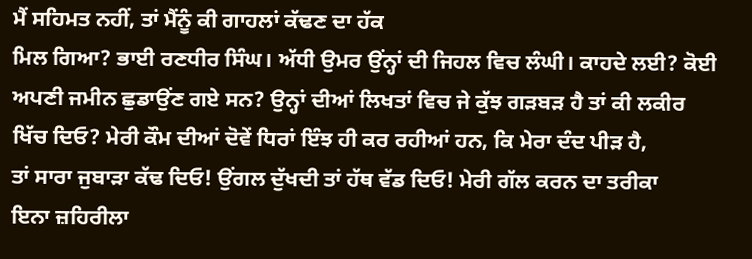ਮੈਂ ਸਹਿਮਤ ਨਹੀਂ, ਤਾਂ ਮੈਂਨੂੰ ਕੀ ਗਾਹਲਾਂ ਕੱਢਣ ਦਾ ਹੱਕ
ਮਿਲ ਗਿਆ? ਭਾਈ ਰਣਧੀਰ ਸਿੰਘ। ਅੱਧੀ ਉਮਰ ਉਂਨ੍ਹਾਂ ਦੀ ਜਿਹਲ ਵਿਚ ਲੰਘੀ। ਕਾਹਦੇ ਲਈ? ਕੋਈ
ਅਪਣੀ ਜਮੀਨ ਛੁਡਾਉਂਣ ਗਏ ਸਨ? ਉਨ੍ਹਾਂ ਦੀਆਂ ਲਿਖਤਾਂ ਵਿਚ ਜੇ ਕੁੱਝ ਗੜਬੜ ਹੈ ਤਾਂ ਕੀ ਲਕੀਰ
ਖਿੱਚ ਦਿਓ? ਮੇਰੀ ਕੌਮ ਦੀਆਂ ਦੋਵੇਂ ਧਿਰਾਂ ਇੰਝ ਹੀ ਕਰ ਰਹੀਆਂ ਹਨ, ਕਿ ਮੇਰਾ ਦੰਦ ਪੀੜ ਹੈ,
ਤਾਂ ਸਾਰਾ ਜੁਬਾੜਾ ਕੱਢ ਦਿਓ! ਉਂਗਲ ਦੁੱਖਦੀ ਤਾਂ ਹੱਥ ਵੱਡ ਦਿਓ! ਮੇਰੀ ਗੱਲ ਕਰਨ ਦਾ ਤਰੀਕਾ
ਇਨਾ ਜ਼ਹਿਰੀਲਾ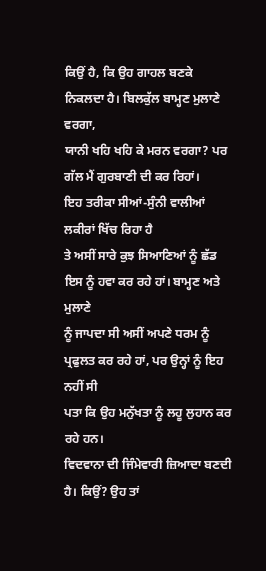ਕਿਉਂ ਹੈ, ਕਿ ਉਹ ਗਾਹਲ ਬਣਕੇ ਨਿਕਲਦਾ ਹੈ। ਬਿਲਕੁੱਲ ਬਾਮ੍ਹਣ ਮੁਲਾਣੇ ਵਰਗਾ,
ਯਾਨੀ ਖਹਿ ਖਹਿ ਕੇ ਮਰਨ ਵਰਗਾ? ਪਰ ਗੱਲ ਮੈਂ ਗੁਰਬਾਣੀ ਦੀ ਕਰ ਰਿਹਾਂ।
ਇਹ ਤਰੀਕਾ ਸੀਆਂ-ਸੁੰਨੀ ਵਾਲੀਆਂ ਲਕੀਰਾਂ ਖਿੱਚ ਰਿਹਾ ਹੈ
ਤੇ ਅਸੀਂ ਸਾਰੇ ਕੁਝ ਸਿਆਣਿਆਂ ਨੂੰ ਛੱਡ ਇਸ ਨੂੰ ਹਵਾ ਕਰ ਰਹੇ ਹਾਂ। ਬਾਮ੍ਹਣ ਅਤੇ ਮੁਲਾਣੇ
ਨੂੰ ਜਾਪਦਾ ਸੀ ਅਸੀਂ ਅਪਣੇ ਧਰਮ ਨੂੰ ਪ੍ਰਫੁਲਤ ਕਰ ਰਹੇ ਹਾਂ, ਪਰ ਉਨ੍ਹਾਂ ਨੂੰ ਇਹ ਨਹੀਂ ਸੀ
ਪਤਾ ਕਿ ਉਹ ਮਨੁੱਖਤਾ ਨੂੰ ਲਹੂ ਲੁਹਾਨ ਕਰ ਰਹੇ ਹਨ।
ਵਿਦਵਾਨਾ ਦੀ ਜਿੰਮੇਵਾਰੀ ਜ਼ਿਆਦਾ ਬਣਦੀ ਹੈ। ਕਿਉਂ? ਉਹ ਤਾਂ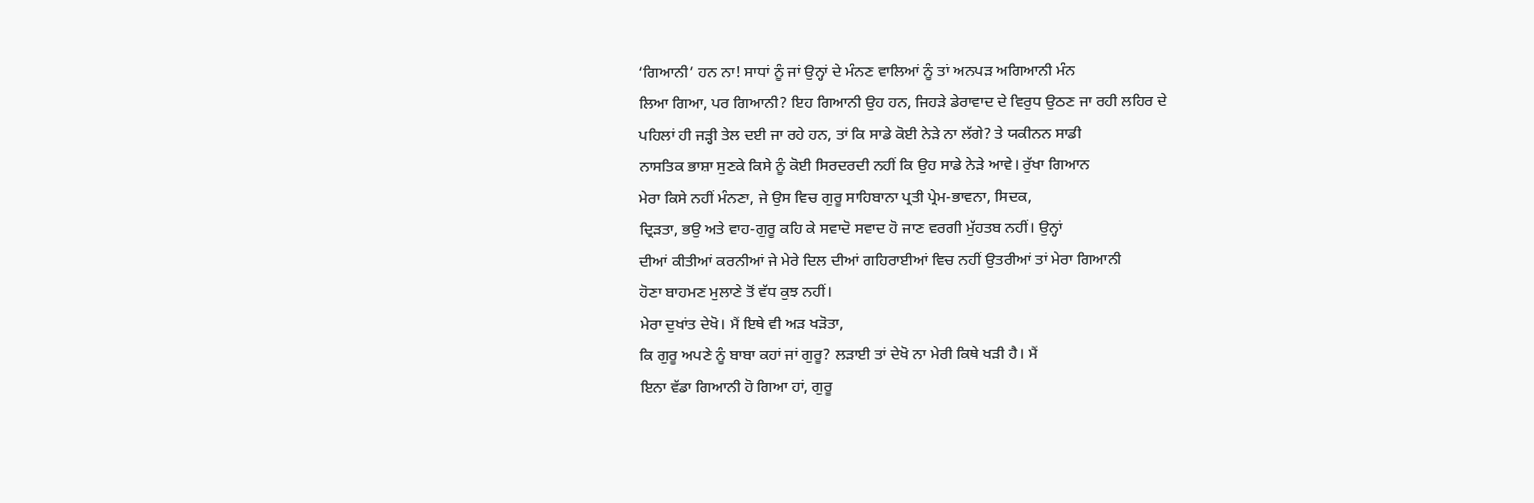‘ਗਿਆਨੀ’ ਹਨ ਨਾ! ਸਾਧਾਂ ਨੂੰ ਜਾਂ ਉਨ੍ਹਾਂ ਦੇ ਮੰਨਣ ਵਾਲਿਆਂ ਨੂੰ ਤਾਂ ਅਨਪੜ ਅਗਿਆਨੀ ਮੰਨ
ਲਿਆ ਗਿਆ, ਪਰ ਗਿਆਨੀ? ਇਹ ਗਿਆਨੀ ਉਹ ਹਨ, ਜਿਹੜੇ ਡੇਰਾਵਾਦ ਦੇ ਵਿਰੁਧ ਉਠਣ ਜਾ ਰਹੀ ਲਹਿਰ ਦੇ
ਪਹਿਲਾਂ ਹੀ ਜੜ੍ਹੀ ਤੇਲ ਦਈ ਜਾ ਰਹੇ ਹਨ, ਤਾਂ ਕਿ ਸਾਡੇ ਕੋਈ ਨੇੜੇ ਨਾ ਲੱਗੇ? ਤੇ ਯਕੀਨਨ ਸਾਡੀ
ਨਾਸਤਿਕ ਭਾਸ਼ਾ ਸੁਣਕੇ ਕਿਸੇ ਨੂੰ ਕੋਈ ਸਿਰਦਰਦੀ ਨਹੀਂ ਕਿ ਉਹ ਸਾਡੇ ਨੇੜੇ ਆਵੇ। ਰੁੱਖਾ ਗਿਆਨ
ਮੇਰਾ ਕਿਸੇ ਨਹੀਂ ਮੰਨਣਾ, ਜੇ ਉਸ ਵਿਚ ਗੁਰੂ ਸਾਹਿਬਾਨਾ ਪ੍ਰਤੀ ਪ੍ਰੇਮ-ਭਾਵਨਾ, ਸਿਦਕ,
ਦ੍ਰਿੜਤਾ, ਭਉ ਅਤੇ ਵਾਹ-ਗੁਰੂ ਕਹਿ ਕੇ ਸਵਾਦੋ ਸਵਾਦ ਹੋ ਜਾਣ ਵਰਗੀ ਮੁੱਹਤਬ ਨਹੀਂ। ਉਨ੍ਹਾਂ
ਦੀਆਂ ਕੀਤੀਆਂ ਕਰਨੀਆਂ ਜੇ ਮੇਰੇ ਦਿਲ ਦੀਆਂ ਗਹਿਰਾਈਆਂ ਵਿਚ ਨਹੀਂ ਉਤਰੀਆਂ ਤਾਂ ਮੇਰਾ ਗਿਆਨੀ
ਹੋਣਾ ਬਾਹਮਣ ਮੁਲਾਣੇ ਤੋਂ ਵੱਧ ਕੁਝ ਨਹੀਂ।
ਮੇਰਾ ਦੁਖਾਂਤ ਦੇਖੋ। ਮੈਂ ਇਥੇ ਵੀ ਅੜ ਖੜੋਤਾ,
ਕਿ ਗੁਰੂ ਅਪਣੇ ਨੂੰ ਬਾਬਾ ਕਹਾਂ ਜਾਂ ਗੁਰੂ? ਲੜਾਈ ਤਾਂ ਦੇਖੋ ਨਾ ਮੇਰੀ ਕਿਥੇ ਖੜੀ ਹੈ। ਮੈਂ
ਇਨਾ ਵੱਡਾ ਗਿਆਨੀ ਹੋ ਗਿਆ ਹਾਂ, ਗੁਰੂ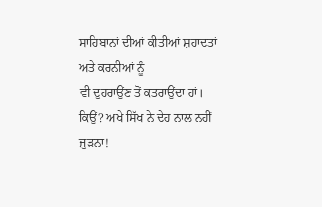ਸਾਹਿਬਾਨਾਂ ਦੀਆਂ ਕੀਤੀਆਂ ਸ਼ਹਾਦਤਾਂ ਅਤੇ ਕਰਨੀਆਂ ਨੂੰ
ਵੀ ਦੁਹਰਾਉਂਣ ਤੋਂ ਕਤਰਾਉਂਦਾ ਹਾਂ। ਕਿਉਂ? ਅਖੇ ਸਿੱਖ ਨੇ ਦੇਹ ਨਾਲ ਨਹੀਂ ਜੁੜਨਾ!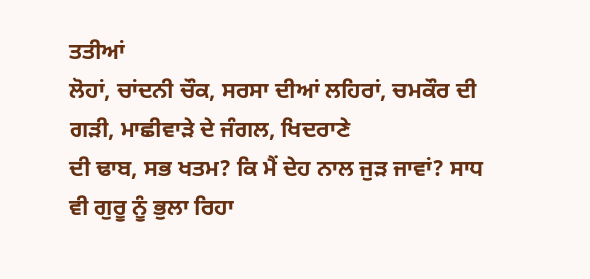ਤਤੀਆਂ
ਲੋਹਾਂ, ਚਾਂਦਨੀ ਚੌਕ, ਸਰਸਾ ਦੀਆਂ ਲਹਿਰਾਂ, ਚਮਕੌਰ ਦੀ ਗੜੀ, ਮਾਛੀਵਾੜੇ ਦੇ ਜੰਗਲ, ਖਿਦਰਾਣੇ
ਦੀ ਢਾਬ, ਸਭ ਖਤਮ? ਕਿ ਮੈਂ ਦੇਹ ਨਾਲ ਜੁੜ ਜਾਵਾਂ? ਸਾਧ ਵੀ ਗੁਰੂ ਨੂੰ ਭੁਲਾ ਰਿਹਾ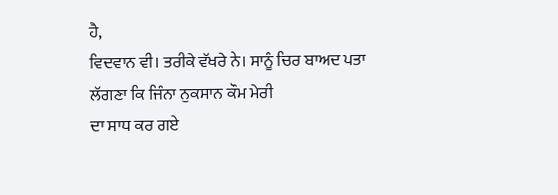ਹੈ,
ਵਿਦਵਾਨ ਵੀ। ਤਰੀਕੇ ਵੱਖਰੇ ਨੇ। ਸਾਨੂੰ ਚਿਰ ਬਾਅਦ ਪਤਾ ਲੱਗਣਾ ਕਿ ਜਿੰਨਾ ਨੁਕਸਾਨ ਕੌਮ ਮੇਰੀ
ਦਾ ਸਾਧ ਕਰ ਗਏ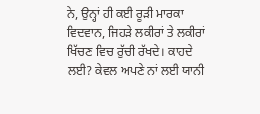ਨੇ, ਉਨ੍ਹਾਂ ਹੀ ਕਈ ਰੂੜੀ ਮਾਰਕਾ ਵਿਦਵਾਨ, ਜਿਹੜੇ ਲਕੀਰਾਂ ਤੇ ਲਕੀਰਾਂ
ਖਿੱਚਣ ਵਿਚ ਰੁੱਚੀ ਰੱਖਦੇ। ਕਾਹਦੇ ਲਈ? ਕੇਵਲ ਅਪਣੇ ਨਾਂ ਲਈ ਯਾਨੀ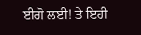ਈਗੋ ਲਈ! ਤੇ ਇਹੀ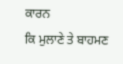ਕਾਰਨ
ਕਿ ਮੁਲਾਣੇ ਤੇ ਬਾਹਮਣ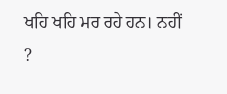ਖਹਿ ਖਹਿ ਮਰ ਰਹੇ ਹਨ। ਨਹੀਂ
?